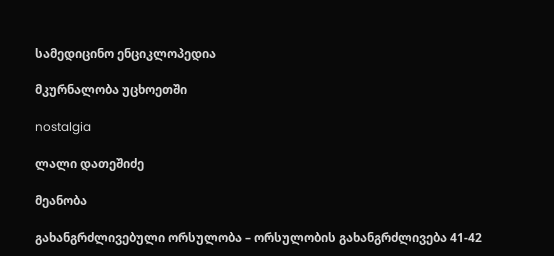სამედიცინო ენციკლოპედია

მკურნალობა უცხოეთში

nostalgia

ლალი დათეშიძე

მეანობა

გახანგრძლივებული ორსულობა – ორსულობის გახანგრძლივება 41-42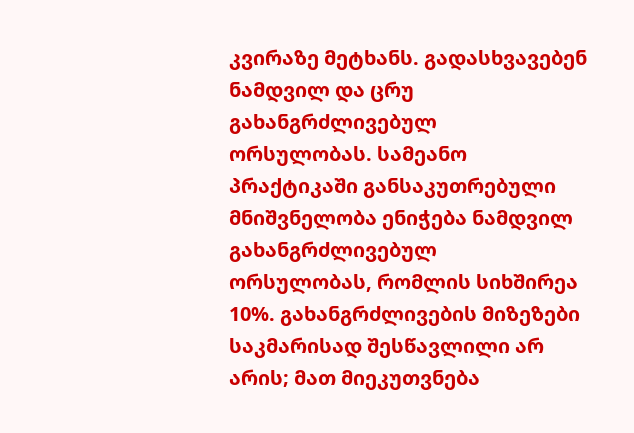კვირაზე მეტხანს. გადასხვავებენ ნამდვილ და ცრუ გახანგრძლივებულ  ორსულობას. სამეანო პრაქტიკაში განსაკუთრებული მნიშვნელობა ენიჭება ნამდვილ გახანგრძლივებულ  ორსულობას, რომლის სიხშირეა 10%. გახანგრძლივების მიზეზები საკმარისად შესწავლილი არ არის; მათ მიეკუთვნება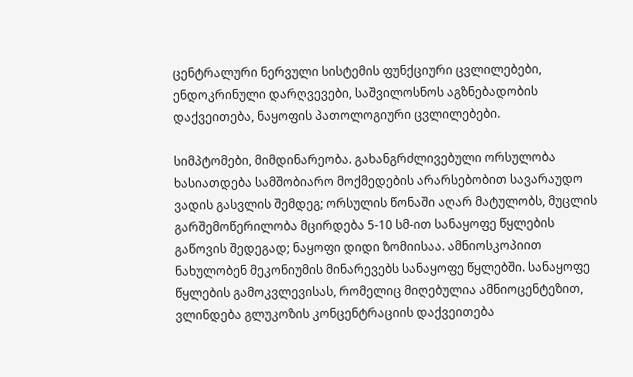ცენტრალური ნერვული სისტემის ფუნქციური ცვლილებები, ენდოკრინული დარღვევები, საშვილოსნოს აგზნებადობის დაქვეითება, ნაყოფის პათოლოგიური ცვლილებები.

სიმპტომები, მიმდინარეობა. გახანგრძლივებული ორსულობა ხასიათდება სამშობიარო მოქმედების არარსებობით სავარაუდო ვადის გასვლის შემდეგ; ორსულის წონაში აღარ მატულობს, მუცლის გარშემოწერილობა მცირდება 5-10 სმ-ით სანაყოფე წყლების გაწოვის შედეგად; ნაყოფი დიდი ზომიისაა. ამნიოსკოპიით ნახულობენ მეკონიუმის მინარევებს სანაყოფე წყლებში. სანაყოფე წყლების გამოკვლევისას, რომელიც მიღებულია ამნიოცენტეზით, ვლინდება გლუკოზის კონცენტრაციის დაქვეითება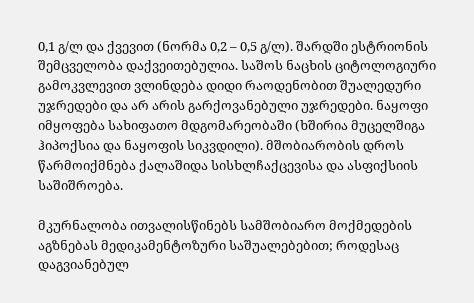0,1 გ/ლ და ქვევით (ნორმა 0,2 – 0,5 გ/ლ). შარდში ესტრიონის შემცველობა დაქვეითებულია. საშოს ნაცხის ციტოლოგიური გამოკვლევით ვლინდება დიდი რაოდენობით შუალედური უჯრედები და არ არის გარქოვანებული უჯრედები. ნაყოფი იმყოფება სახიფათო მდგომარეობაში (ხშირია მუცელშიგა ჰიპოქსია და ნაყოფის სიკვდილი). მშობიარობის დროს წარმოიქმნება ქალაშიდა სისხლჩაქცევისა და ასფიქსიის საშიშროება.

მკურნალობა ითვალისწინებს სამშობიარო მოქმედების აგზნებას მედიკამენტოზური საშუალებებით; როდესაც დაგვიანებულ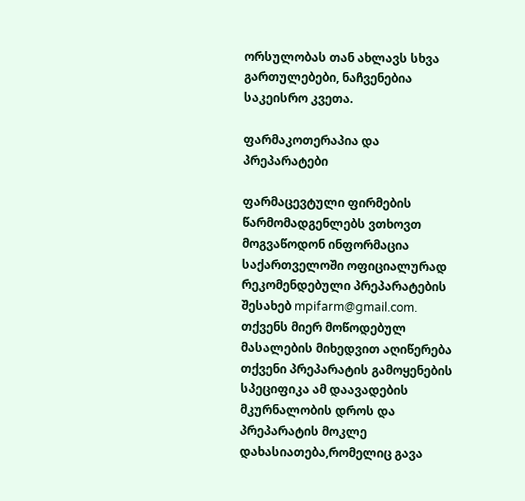ორსულობას თან ახლავს სხვა გართულებები, ნაჩვენებია საკეისრო კვეთა.

ფარმაკოთერაპია და პრეპარატები

ფარმაცევტული ფირმების წარმომადგენლებს ვთხოვთ მოგვაწოდონ ინფორმაცია საქართველოში ოფიციალურად რეკომენდებული პრეპარატების შესახებ mpifarm@gmail.com. თქვენს მიერ მოწოდებულ მასალების მიხედვით აღიწერება თქვენი პრეპარატის გამოყენების სპეციფიკა ამ დაავადების მკურნალობის დროს და პრეპარატის მოკლე დახასიათება,რომელიც გავა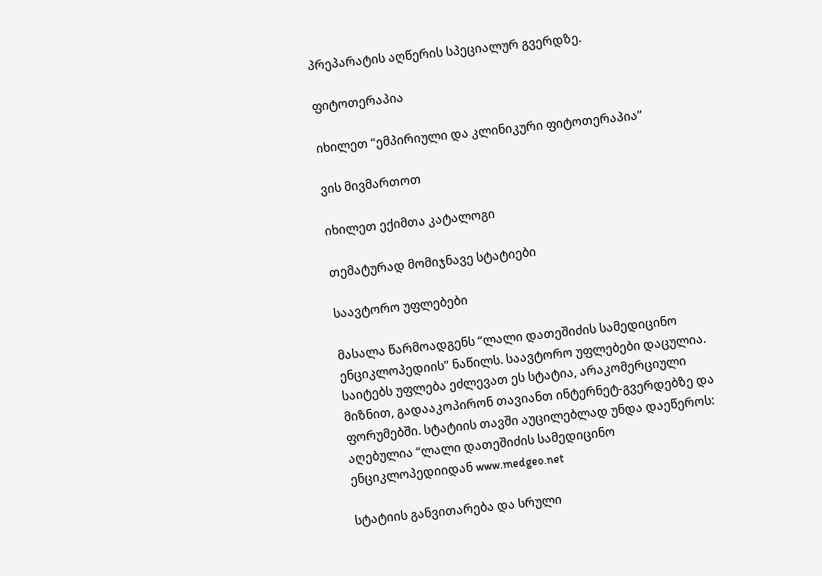პრეპარატის აღწერის სპეციალურ გვერდზე.

ფიტოთერაპია

იხილეთ “ემპირიული და კლინიკური ფიტოთერაპია”

ვის მივმართოთ

იხილეთ ექიმთა კატალოგი

თემატურად მომიჯნავე სტატიები

საავტორო უფლებები

მასალა წარმოადგენს “ლალი დათეშიძის სამედიცინო ენციკლოპედიის” ნაწილს. საავტორო უფლებები დაცულია. საიტებს უფლება ეძლევათ ეს სტატია, არაკომერციული მიზნით, გადააკოპირონ თავიანთ ინტერნეტ-გვერდებზე და ფორუმებში. სტატიის თავში აუცილებლად უნდა დაეწეროს: აღებულია “ლალი დათეშიძის სამედიცინო ენციკლოპედიიდან www.medgeo.net

სტატიის განვითარება და სრული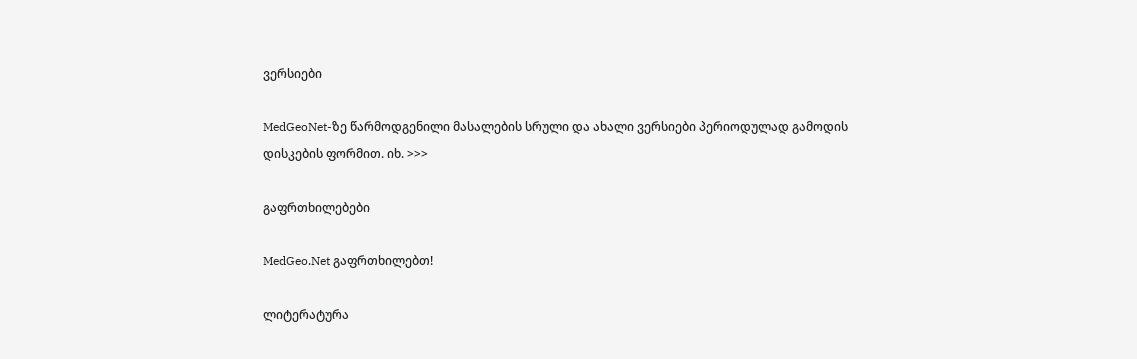ვერსიები

MedGeoNet-ზე წარმოდგენილი მასალების სრული და ახალი ვერსიები პერიოდულად გამოდის დისკების ფორმით. იხ. >>>

გაფრთხილებები

MedGeo.Net გაფრთხილებთ!

ლიტერატურა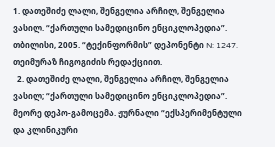1. დათეშიძე ლალი, შენგელია არჩილ, შენგელია ვასილ. “ქართული სამედიცინო ენციკლოპედია”. თბილისი, 2005. “ტექინფორმის” დეპონენტი N: 1247. თეიმურაზ ჩიგოგიძის რედაქციით.
  2. დათეშიძე ლალი, შენგელია არჩილ, შენგელია ვასილ; “ქართული სამედიცინო ენციკლოპედია”. მეორე დეპო-გამოცემა. ჟურნალი “ექსპერიმენტული და კლინიკური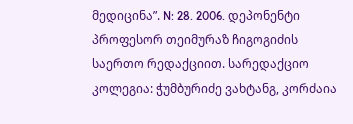მედიცინა”. N: 28. 2006. დეპონენტი პროფესორ თეიმურაზ ჩიგოგიძის საერთო რედაქციით. სარედაქციო კოლეგია: ჭუმბურიძე ვახტანგ, კორძაია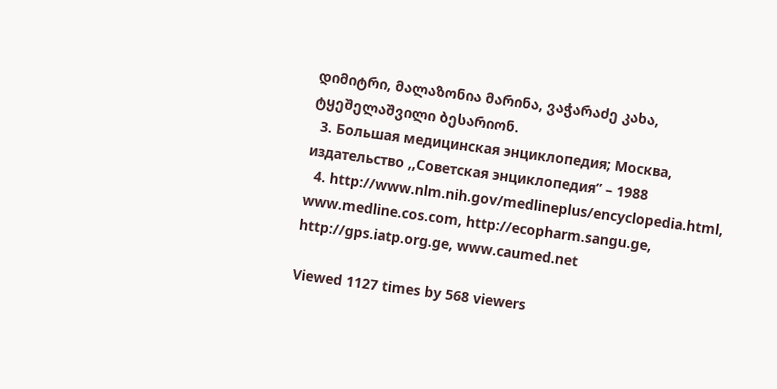დიმიტრი, მალაზონია მარინა, ვაჭარაძე კახა, ტყეშელაშვილი ბესარიონ.
  3. Большая медицинская энциклопедия; Москва, издательство ,,Советская энциклопедия” – 1988
  4. http://www.nlm.nih.gov/medlineplus/encyclopedia.html, www.medline.cos.com, http://ecopharm.sangu.ge, http://gps.iatp.org.ge, www.caumed.net

Viewed 1127 times by 568 viewers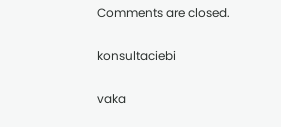Comments are closed.

konsultaciebi

vaka